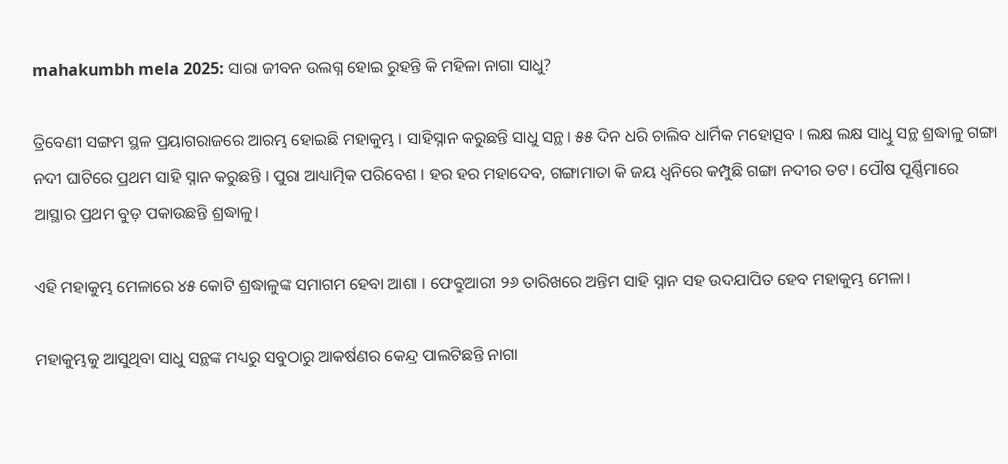mahakumbh mela 2025: ସାରା ଜୀବନ ଉଲଗ୍ନ ହୋଇ ରୁହନ୍ତି କି ମହିଳା ନାଗା ସାଧୁ?

ତ୍ରିବେଣୀ ସଙ୍ଗମ ସ୍ଥଳ ପ୍ରୟାଗରାଜରେ ଆରମ୍ଭ ହୋଇଛି ମହାକୁମ୍ଭ । ସାହିସ୍ନାନ କରୁଛନ୍ତି ସାଧୁ ସନ୍ଥ। ୫୫ ଦିନ ଧରି ଚାଲିବ ଧାର୍ମିକ ମହୋତ୍ସବ । ଲକ୍ଷ ଲକ୍ଷ ସାଧିୁ ସନ୍ଥ ଶ୍ରଦ୍ଧାଳୁ ଗଙ୍ଗା ନଦୀ ଘାଟିରେ ପ୍ରଥମ ସାହି ସ୍ନାନ କରୁଛନ୍ତି । ପୁରା ଆଧ୍ୟାତ୍ମିକ ପରିବେଶ । ହର ହର ମହାଦେବ, ଗଙ୍ଗାମାତା କି ଜୟ ଧ୍ବନିରେ କମ୍ପୁଛି ଗଙ୍ଗା ନଦୀର ତଟ। ପୌଷ ପୂର୍ଣ୍ଣିମାରେ ଆସ୍ଥାର ପ୍ରଥମ ବୁଡ଼ ପକାଉଛନ୍ତି ଶ୍ରଦ୍ଧାଳୁ।

ଏହି ମହାକୁମ୍ଭ ମେଳାରେ ୪୫ କୋଟି ଶ୍ରଦ୍ଧାଳୁଙ୍କ ସମାଗମ ହେବା ଆଶା । ଫେବ୍ରୁଆରୀ ୨୬ ତାରିଖରେ ଅନ୍ତିମ ସାହି ସ୍ନାନ ସହ ଉଦଯାପିତ ହେବ ମହାକୁମ୍ଭ ମେଳା।

ମହାକୁମ୍ଭକୁ ଆସୁଥିବା ସାଧୁ ସନ୍ଥଙ୍କ ମଧ୍ୟରୁ ସବୁଠାରୁ ଆକର୍ଷଣର କେନ୍ଦ୍ର ପାଲଟିଛନ୍ତି ନାଗା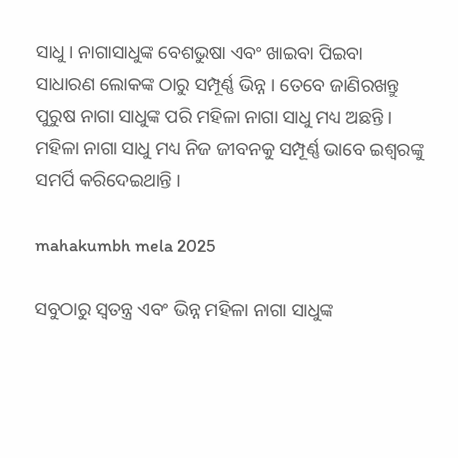ସାଧୁ । ନାଗାସାଧୁଙ୍କ ବେଶଭୁଷା ଏବଂ ଖାଇବା ପିଇବା ସାଧାରଣ ଲୋକଙ୍କ ଠାରୁ ସମ୍ପୂର୍ଣ୍ଣ ଭିନ୍ନ । ତେବେ ଜାଣିରଖନ୍ତୁ ପୁରୁଷ ନାଗା ସାଧୁଙ୍କ ପରି ମହିଳା ନାଗା ସାଧୁ ମଧ୍ୟ ଅଛନ୍ତି । ମହିଳା ନାଗା ସାଧୁ ମଧ୍ୟ ନିଜ ଜୀବନକୁ ସମ୍ପୂର୍ଣ୍ଣ ଭାବେ ଇଶ୍ବରଙ୍କୁ ସମର୍ପି କରିଦେଇଥାନ୍ତି ।

mahakumbh mela 2025

ସବୁଠାରୁ ସ୍ବତନ୍ତ୍ର ଏବଂ ଭିନ୍ନ ମହିଳା ନାଗା ସାଧୁଙ୍କ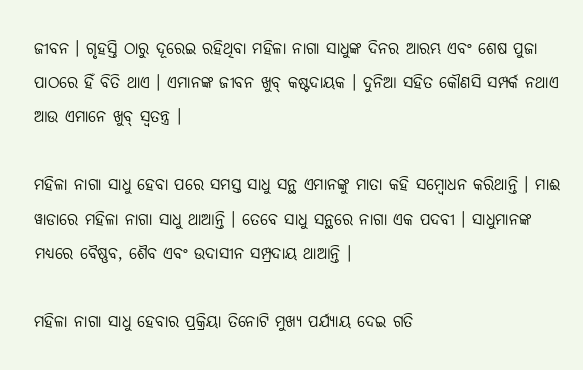ଜୀବନ । ଗୃହସ୍ତି ଠାରୁ ଦୂରେଇ ରହିଥିବା ମହିଳା ନାଗା ସାଧୁଙ୍କ ଦିନର ଆରମ୍ଭ ଏବଂ ଶେଷ ପୁଜା ପାଠରେ ହିଁ ବିତି ଥାଏ । ଏମାନଙ୍କ ଜୀବନ ଖୁବ୍‌ କଷ୍ଟଦାୟକ । ଦୁନିଆ ସହିତ କୌଣସି ସମ୍ପର୍କ ନଥାଏ ଆଉ ଏମାନେ ଖୁବ୍‌ ସ୍ବତନ୍ତ୍ର ।

ମହିଳା ନାଗା ସାଧୁ ହେବା ପରେ ସମସ୍ତ ସାଧୁ ସନ୍ଥ ଏମାନଙ୍କୁ ମାତା କହି ସମ୍ବୋଧନ କରିଥାନ୍ତି । ମାଈ ୱାଡାରେ ମହିଳା ନାଗା ସାଧୁ ଥାଆନ୍ତି । ତେବେ ସାଧୁ ସନ୍ଥରେ ନାଗା ଏକ ପଦବୀ । ସାଧୁମାନଙ୍କ ମଧ୍ୟରେ ବୈଷ୍ଣବ, ଶୈବ ଏବଂ ଉଦାସୀନ ସମ୍ପ୍ରଦାୟ ଥାଆନ୍ତି ।

ମହିଳା ନାଗା ସାଧୁ ହେବାର ପ୍ରକ୍ରିୟା ତିନୋଟି ମୁଖ୍ୟ ପର୍ଯ୍ୟାୟ ଦେଇ ଗତି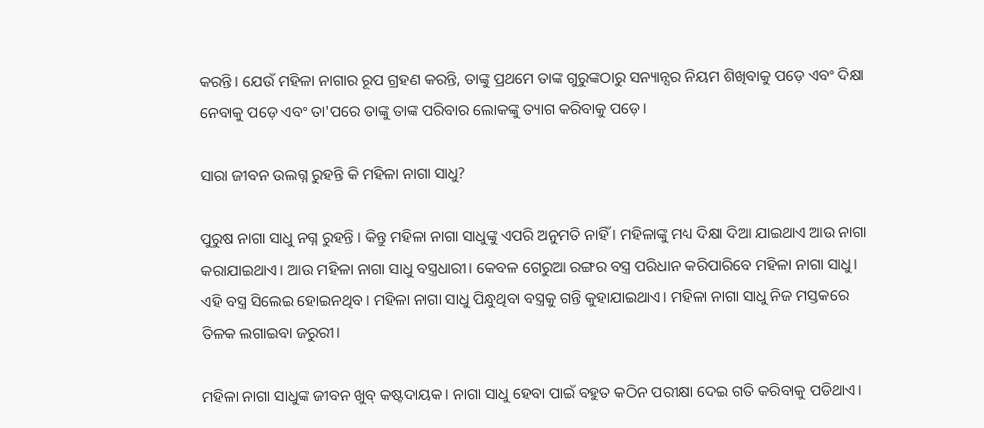କରନ୍ତି। ଯେଉଁ ମହିଳା ନାଗାର ରୂପ ଗ୍ରହଣ କରନ୍ତି, ତାଙ୍କୁ ପ୍ରଥମେ ତାଙ୍କ ଗୁରୁଙ୍କଠାରୁ ସନ୍ୟାନ୍ସର ନିୟମ ଶିଖିବାକୁ ପଡ଼େ ଏବଂ ଦିକ୍ଷା ନେବାକୁ ପଡ଼େ ଏବଂ ତା'ପରେ ତାଙ୍କୁ ତାଙ୍କ ପରିବାର ଲୋକଙ୍କୁ ତ୍ୟାଗ କରିବାକୁ ପଡ଼େ।

ସାରା ଜୀବନ ଉଲଗ୍ନ ରୁହନ୍ତି କି ମହିଳା ନାଗା ସାଧୁ?

ପୁରୁଷ ନାଗା ସାଧୁ ନଗ୍ନ ରୁହନ୍ତି । କିନ୍ତୁ ମହିଳା ନାଗା ସାଧୁଙ୍କୁ ଏପରି ଅନୁମତି ନାହିଁ । ମହିଳାଙ୍କୁ ମଧ୍ୟ ଦିକ୍ଷା ଦିଆ ଯାଇଥାଏ ଆଉ ନାଗା କରାଯାଇଥାଏ। ଆଉ ମହିଳା ନାଗା ସାଧୁ ବସ୍ତ୍ରଧାରୀ। କେବଳ ଗେରୁଆ ରଙ୍ଗର ବସ୍ତ୍ର ପରିଧାନ କରିପାରିବେ ମହିଳା ନାଗା ସାଧୁ। ଏହି ବସ୍ତ୍ର ସିଲେଇ ହୋଇନଥିବ। ମହିଳା ନାଗା ସାଧୁ ପିନ୍ଧୁଥିବା ବସ୍ତ୍ରକୁ ଗନ୍ତି କୁହାଯାଇଥାଏ। ମହିଳା ନାଗା ସାଧୁ ନିଜ ମସ୍ତକରେ ତିଳକ ଲଗାଇବା ଜରୁରୀ।

ମହିଳା ନାଗା ସାଧୁଙ୍କ ଜୀବନ ଖୁବ୍‌ କଷ୍ଟଦାୟକ। ନାଗା ସାଧୁ ହେବା ପାଇଁ ବହୁତ କଠିନ ପରୀକ୍ଷା ଦେଇ ଗତି କରିବାକୁ ପଡିଥାଏ।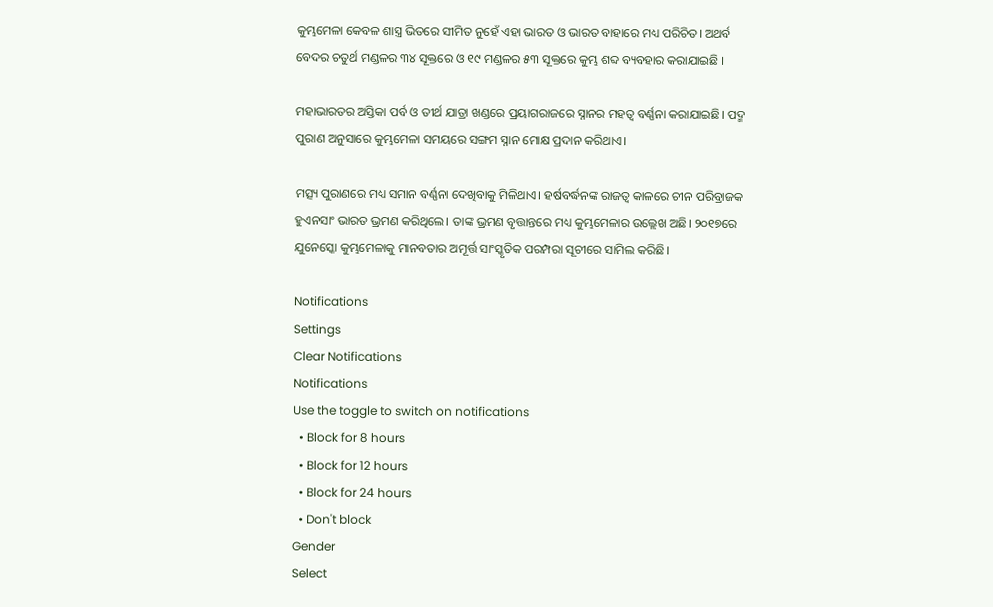କୁମ୍ଭମେଳା କେବଳ ଶାସ୍ତ୍ର ଭିତରେ ସୀମିତ ନୁହେଁ ଏହା ଭାରତ ଓ ଭାରତ ବାହାରେ ମଧ୍ୟ ପରିଚିତ। ଅଥର୍ବ ବେଦର ଚତୁର୍ଥ ମଣ୍ଡଳର ୩୪ ସୂକ୍ତରେ ଓ ୧୯ ମଣ୍ଡଳର ୫୩ ସୂକ୍ତରେ କୁମ୍ଭ ଶବ୍ଦ ବ୍ୟବହାର କରାଯାଇଛି ।

ମହାଭାରତର ଅସ୍ତିକା ପର୍ବ ଓ ତୀର୍ଥ ଯାତ୍ରା ଖଣ୍ଡରେ ପ୍ରୟାଗରାଜରେ ସ୍ନାନର ମହତ୍ୱ ବର୍ଣ୍ଣନା କରାଯାଇଛି। ପଦ୍ମ ପୁରାଣ ଅନୁସାରେ କୁମ୍ଭମେଳା ସମୟରେ ସଙ୍ଗମ ସ୍ନାନ ମୋକ୍ଷ ପ୍ରଦାନ କରିଥାଏ।

ମତ୍ସ୍ୟ ପୁରାଣରେ ମଧ୍ୟ ସମାନ ବର୍ଣ୍ଣନା ଦେଖିବାକୁ ମିଳିଥାଏ। ହର୍ଷବର୍ଦ୍ଧନଙ୍କ ରାଜତ୍ୱ କାଳରେ ଚୀନ ପରିବ୍ରାଜକ ହୁଏନସାଂ ଭାରତ ଭ୍ରମଣ କରିଥିଲେ। ତାଙ୍କ ଭ୍ରମଣ ବୃତ୍ତାନ୍ତରେ ମଧ୍ୟ କୁମ୍ଭମେଳାର ଉଲ୍ଲେଖ ଅଛି। ୨୦୧୭ରେ ଯୁନେସ୍କୋ କୁମ୍ଭମେଳାକୁ ମାନବତାର ଅମୂର୍ତ୍ତ ସାଂସ୍କୃତିକ ପରମ୍ପରା ସୂଚୀରେ ସାମିଲ କରିଛି।

Notifications
Settings
Clear Notifications
Notifications
Use the toggle to switch on notifications
  • Block for 8 hours
  • Block for 12 hours
  • Block for 24 hours
  • Don't block
Gender
Select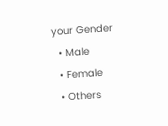your Gender
  • Male
  • Female
  • Others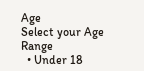Age
Select your Age Range
  • Under 18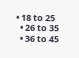• 18 to 25
  • 26 to 35
  • 36 to 45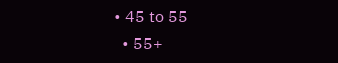• 45 to 55
  • 55+